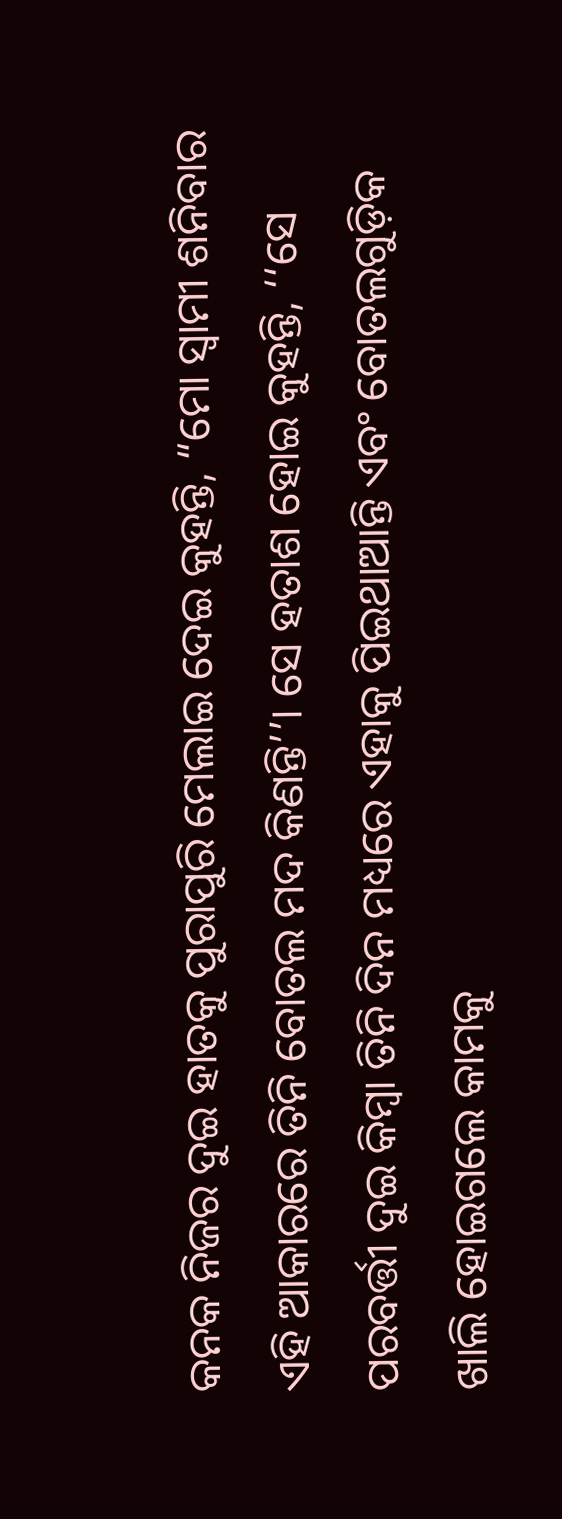କନକ ନିଜର ଦୁଇ ହାତକୁ ପୁରାପୁରି ମେଲାଇ ଦେଇ କୁହନ୍ତି, “ମୋ ସ୍ୱାମୀ ଶନିବାର ଏହି ଆକାରରେ ତିନି ବୋତଲ ମଦ କିଣନ୍ତି’’। ସେ ହତାଶ ହୋଇ କୁହନ୍ତି, ‘‘ସେ ପରବର୍ତ୍ତୀ ଦୁଇ କିମ୍ବା ତିନି ଦିନ ମଧ୍ୟରେ ଏହାକୁ ପିଇଥାଆନ୍ତି ଏବଂ ବୋତଲଗୁଡ଼ିକ ଖାଲି ହୋଇଗଲେ କାମକୁ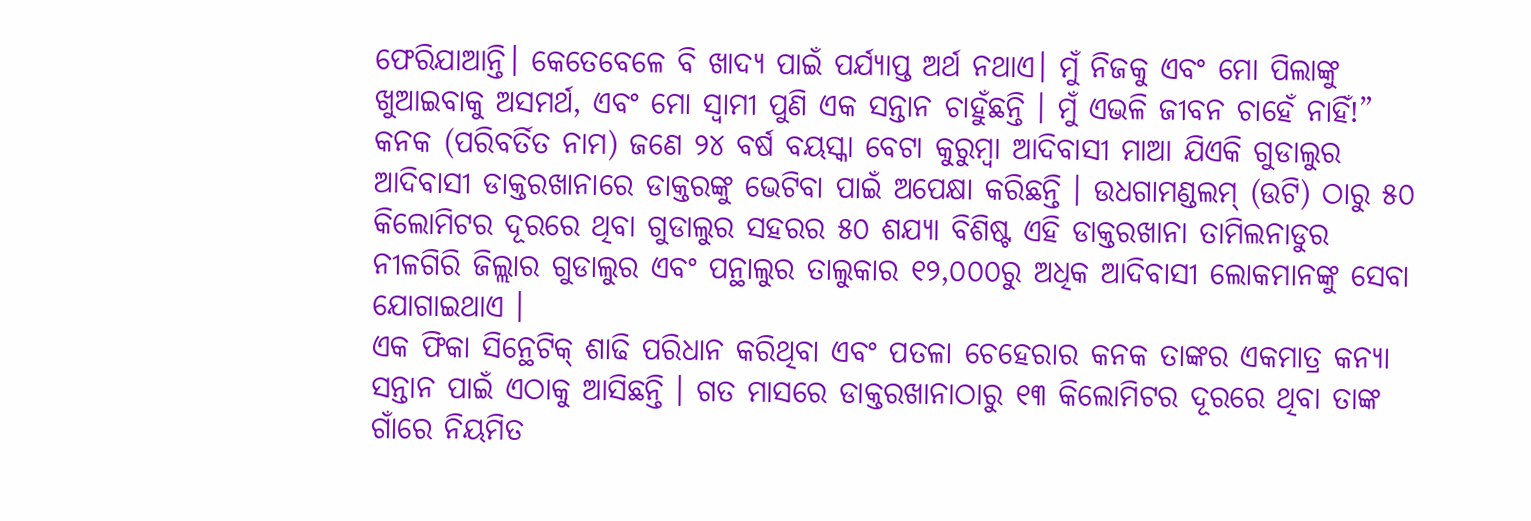ଫେରିଯାଆନ୍ତି। କେତେବେଳେ ବି ଖାଦ୍ୟ ପାଇଁ ପର୍ଯ୍ୟାପ୍ତ ଅର୍ଥ ନଥାଏ। ମୁଁ ନିଜକୁ ଏବଂ ମୋ ପିଲାଙ୍କୁ ଖୁଆଇବାକୁ ଅସମର୍ଥ, ଏବଂ ମୋ ସ୍ୱାମୀ ପୁଣି ଏକ ସନ୍ତାନ ଚାହୁଁଛନ୍ତି । ମୁଁ ଏଭଳି ଜୀବନ ଚାହେଁ ନାହିଁ!”
କନକ (ପରିବର୍ତିତ ନାମ) ଜଣେ ୨୪ ବର୍ଷ ବୟସ୍କା ବେଟା କୁରୁମ୍ବା ଆଦିବାସୀ ମାଆ ଯିଏକି ଗୁଡାଲୁର ଆଦିବାସୀ ଡାକ୍ତରଖାନାରେ ଡାକ୍ତରଙ୍କୁ ଭେଟିବା ପାଇଁ ଅପେକ୍ଷା କରିଛନ୍ତି । ଉଧଗାମଣ୍ଡଲମ୍ (ଉଟି) ଠାରୁ ୫୦ କିଲୋମିଟର ଦୂରରେ ଥିବା ଗୁଡାଲୁର ସହରର ୫୦ ଶଯ୍ୟା ବିଶିଷ୍ଟ ଏହି ଡାକ୍ତରଖାନା ତାମିଲନାଡୁର ନୀଳଗିରି ଜିଲ୍ଲାର ଗୁଡାଲୁର ଏବଂ ପନ୍ଥାଲୁର ତାଲୁକାର ୧୨,୦୦୦ରୁ ଅଧିକ ଆଦିବାସୀ ଲୋକମାନଙ୍କୁ ସେବା ଯୋଗାଇଥାଏ ।
ଏକ ଫିକା ସିନ୍ଥେଟିକ୍ ଶାଢି ପରିଧାନ କରିଥିବା ଏବଂ ପତଳା ଚେହେରାର କନକ ତାଙ୍କର ଏକମାତ୍ର କନ୍ୟା ସନ୍ତାନ ପାଇଁ ଏଠାକୁ ଆସିଛନ୍ତି । ଗତ ମାସରେ ଡାକ୍ତରଖାନାଠାରୁ ୧୩ କିଲୋମିଟର ଦୂରରେ ଥିବା ତାଙ୍କ ଗାଁରେ ନିୟମିତ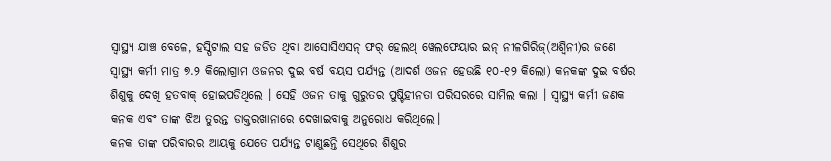ସ୍ୱାସ୍ଥ୍ୟ ଯାଞ୍ଚ ବେଳେ, ହସ୍ପିଟାଲ ସହ ଜଡିତ ଥିବା ଆସୋସିଏସନ୍ ଫର୍ ହେଲଥ୍ ୱେଲଫେୟାର ଇନ୍ ନୀଳଗିରିଜ୍(ଅଶ୍ୱିନୀ)ର ଜଣେ ସ୍ୱାସ୍ଥ୍ୟ କର୍ମୀ ମାତ୍ର ୭.୨ କିଲୋଗ୍ରାମ ଓଜନର ଦୁଇ ବର୍ଷ ବୟସ ପର୍ଯ୍ୟନ୍ତ (ଆଦର୍ଶ ଓଜନ ହେଉଛି ୧୦-୧୨ କିଲୋ) କନକଙ୍କ ଦୁଇ ବର୍ଷର ଶିଶୁକୁ ଦେଖି ହତବାକ୍ ହୋଇପଡିଥିଲେ । ସେହି ଓଜନ ତାକୁ ଗୁରୁତର ପୁଷ୍ଟିହୀନତା ପରିସରରେ ସାମିଲ କଲା । ସ୍ୱାସ୍ଥ୍ୟ କର୍ମୀ ଜଣକ କନକ ଏବଂ ତାଙ୍କ ଝିଅ ତୁରନ୍ତ ଡାକ୍ତରଖାନାରେ ଦେଖାଇବାକୁ ଅନୁରୋଧ କରିଥିଲେ।
କନକ ତାଙ୍କ ପରିବାରର ଆୟକୁ ଯେତେ ପର୍ଯ୍ୟନ୍ତ ଟାଣୁଛନ୍ତି ସେଥିରେ ଶିଶୁର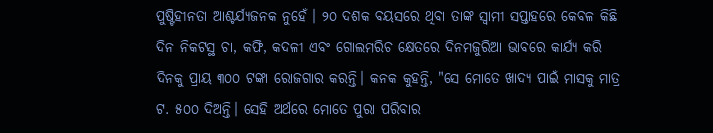ପୁଷ୍ଟିହୀନତା ଆଶ୍ଚର୍ଯ୍ୟଜନକ ନୁହେଁ । ୨୦ ଦଶକ ବୟସରେ ଥିବା ତାଙ୍କ ସ୍ୱାମୀ ସପ୍ତାହରେ କେବଳ କିଛି ଦିନ ନିକଟସ୍ଥ ଚା, କଫି, କଦଳୀ ଏବଂ ଗୋଲମରିଚ କ୍ଷେତରେ ଦିନମଜୁରିଆ ଭାବରେ କାର୍ଯ୍ୟ କରି ଦିନକୁ ପ୍ରାୟ ୩୦୦ ଟଙ୍କା ରୋଜଗାର କରନ୍ତି। କନକ କୁହନ୍ତି, "ସେ ମୋତେ ଖାଦ୍ୟ ପାଇଁ ମାସକୁ ମାତ୍ର ଟ. ୫୦୦ ଦିଅନ୍ତି। ସେହି ଅର୍ଥରେ ମୋତେ ପୁରା ପରିବାର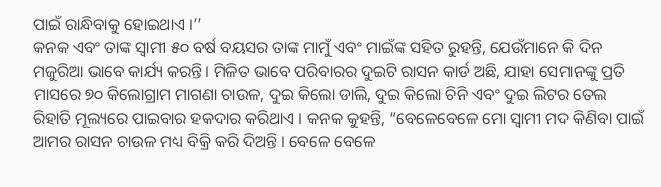ପାଇଁ ରାନ୍ଧିବାକୁ ହୋଇଥାଏ ।’’
କନକ ଏବଂ ତାଙ୍କ ସ୍ୱାମୀ ୫୦ ବର୍ଷ ବୟସର ତାଙ୍କ ମାମୁଁ ଏବଂ ମାଇଁଙ୍କ ସହିତ ରୁହନ୍ତି, ଯେଉଁମାନେ କି ଦିନ ମଜୁରିଆ ଭାବେ କାର୍ଯ୍ୟ କରନ୍ତି। ମିଳିତ ଭାବେ ପରିବାରର ଦୁଇଟି ରାସନ କାର୍ଡ ଅଛି, ଯାହା ସେମାନଙ୍କୁ ପ୍ରତି ମାସରେ ୭୦ କିଲୋଗ୍ରାମ ମାଗଣା ଚାଉଳ, ଦୁଇ କିଲୋ ଡାଲି, ଦୁଇ କିଲୋ ଚିନି ଏବଂ ଦୁଇ ଲିଟର ତେଲ ରିହାତି ମୂଲ୍ୟରେ ପାଇବାର ହକଦାର କରିଥାଏ । କନକ କୁହନ୍ତି, “ବେଳେବେଳେ ମୋ ସ୍ୱାମୀ ମଦ କିଣିବା ପାଇଁ ଆମର ରାସନ ଚାଉଳ ମଧ୍ୟ ବିକ୍ରି କରି ଦିଅନ୍ତି । ବେଳେ ବେଳେ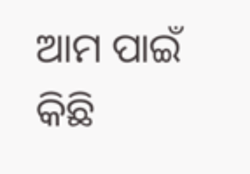ଆମ ପାଇଁ କିଛି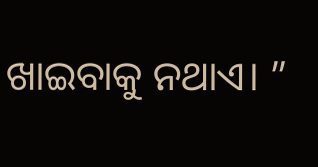ଖାଇବାକୁ ନଥାଏ। ”